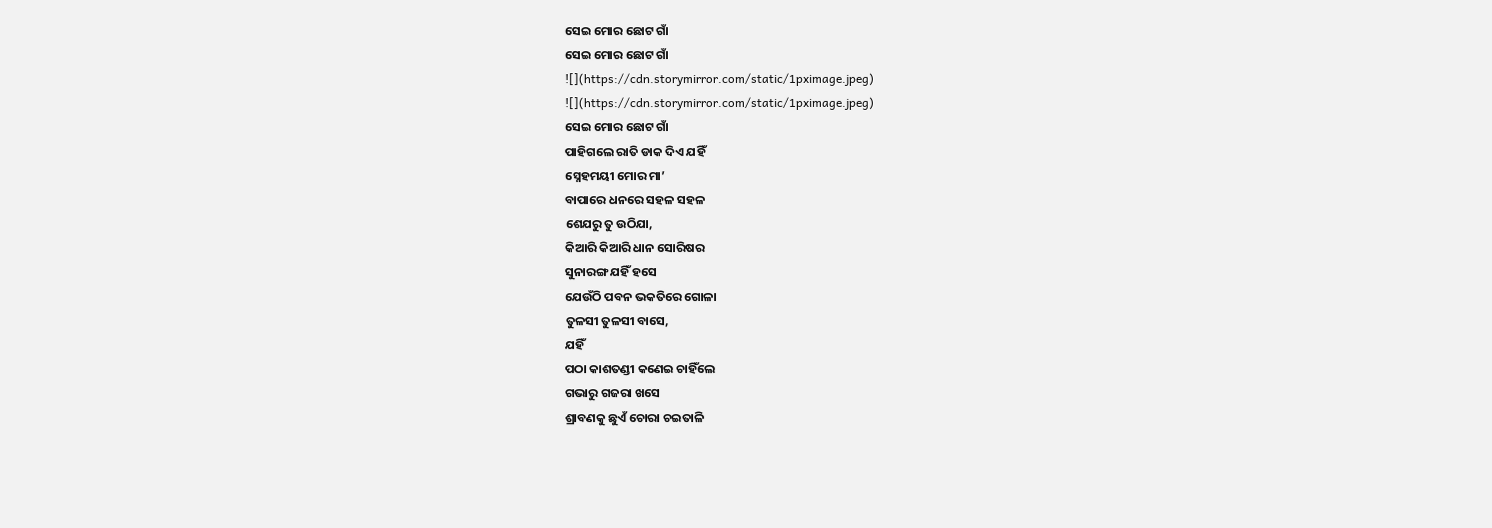ସେଇ ମୋର ଛୋଟ ଗାଁ
ସେଇ ମୋର ଛୋଟ ଗାଁ
![](https://cdn.storymirror.com/static/1pximage.jpeg)
![](https://cdn.storymirror.com/static/1pximage.jpeg)
ସେଇ ମୋର ଛୋଟ ଗାଁ
ପାହିଗଲେ ରାତି ଡାକ ଦିଏ ଯହିଁ
ସ୍ନେହମୟୀ ମୋର ମା’
ବାପାରେ ଧନରେ ସହଳ ସହଳ
ଶେଯରୁ ତୁ ଉଠିଯା,
କିଆରି କିଆରି ଧାନ ସୋରିଷର
ସୁନାରଙ୍ଗ ଯହିଁ ହସେ
ଯେଉଁଠି ପବନ ଭକତିରେ ଗୋଳା
ତୁଳସୀ ତୁଳସୀ ବାସେ,
ଯହିଁ
ପଠା କାଶତଣ୍ଡୀ କଣେଇ ଚାହିଁଲେ
ଗଭାରୁ ଗଜରା ଖସେ
ଶ୍ରାବଣକୁ ଛୁଏଁ ଚୋରା ଚଇତାଳି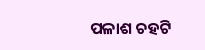ପଳାଶ ଚହଟି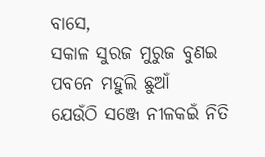ବାସେ,
ସକାଳ ସୁରଜ ମୁରୁଜ ବୁଣଇ
ପବନେ ମହୁଲି ଛୁଆଁ
ଯେଉଁଠି ସଞ୍ଜେ ନୀଳକଇଁ ନିତି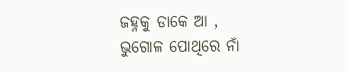ଜହ୍ନକୁ ଡାକେ ଆ ,
ଭୁଗୋଳ ପୋଥିରେ ନାଁ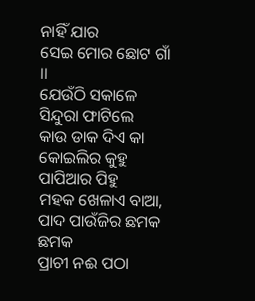ନାହିଁ ଯାର
ସେଇ ମୋର ଛୋଟ ଗାଁ ।।
ଯେଉଁଠି ସକାଳେ ସିନ୍ଦୁରା ଫାଟିଲେ
କାଉ ଡାକ ଦିଏ କା
କୋଇଲିର କୁହୁ ପାପିଆର ପିହୁ
ମହକ ଖେଳାଏ ବାଆ,
ପାଦ ପାଉଁଜିର ଛମକ ଛମକ
ପ୍ରାଚୀ ନଈ ପଠା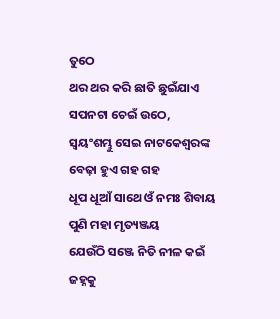ତୁଠେ
ଥର ଥର କରି ଛାତି ଛୁଇଁଯାଏ
ସପନଟା ଚେଇଁ ଉଠେ,
ସ୍ୱୟଂଶମ୍ଭୁ ସେଇ ନାଟକେଶ୍ୱରଙ୍କ
ବେଢ଼ା ହୁଏ ଗହ ଗହ
ଧୂପ ଧୂଆଁ ସାଥେ ଓଁ ନମଃ ଶିବାୟ
ପୁଣି ମହା ମୃତ୍ୟଞ୍ଜୟ
ଯେଉଁଠି ସଞ୍ଜେ ନିତି ନୀଳ କଇଁ
ଜହ୍ନକୁ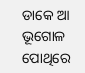ଡାକେ ଆ
ଭୂଗୋଳ ପୋଥିରେ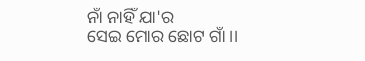ନାଁ ନାହିଁ ଯା'ର
ସେଇ ମୋର ଛୋଟ ଗାଁ ।।